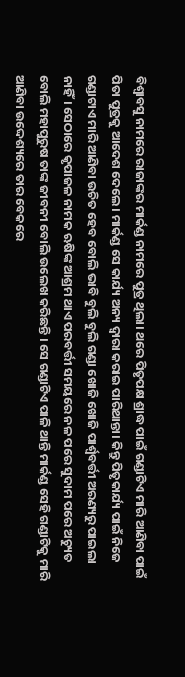ବିଶ୍ୱାବସୁ ନାମରେ ରାଜାଙ୍କର ମାର୍କଣ୍ଡ ନାମରେ ପୁତ୍ର ଥିଲା। ଥରେ ପିତୃପକ୍ଷ ଶ୍ରାଦ୍ଧ ପାଇଁ ଗଣ୍ଡାଟିଏ ମାରି ଆଣିବା ପାଇଁ ପିତା ପୁତ୍ରକୁ ଆଦେଶ ଦେଲେ। ମାର୍କଣ୍ଡ ସେ କାର୍ଯ୍ୟ ଅନ୍ୟ ଦ୍ୱାରା କରାଇ ପାରିଥାନ୍ତା। କିନ୍ତୁ ପିତୃକାର୍ଯ୍ୟ ପାଇଁ ନିଜେ ଗଣ୍ଡାଟାଏ ମାରି ଆଣିବା ଉଚିତ ହେବ ବୋଲି ଭାବି ବୁଲି ବୁଲି ଗଣ୍ଡା ଖୋଜି ଖୋଜି ପାର୍ଶ୍ଵବର୍ତ୍ତୀ ଅରଣ୍ୟରୁ ପାଇଲା ନାହିଁ। ସେଠାରେ କୃପାଜଳ ନାମକ ଋଷିଙ୍କ ଆଶ୍ରମ ଥାଏ ପରବର୍ତ୍ତୀ ସମୟରେ ନଳ ପରେ ସୁଦାମ ପରେ ଅଚ୍ୟୁତ ବୋଲି ମହାପୁରୁଷ ତାଙ୍କ ଜୀବନୀ ବୋଲି ଉଲେଖ କରିଛନ୍ତି । ସେ ଗଣ୍ଡାଟିଏ ପାଳି ଥାନ୍ତି ମାର୍କଣ୍ଡ ସେହି ଗଣ୍ଡାଟିକୁ ମାରି ଆଣିବା ଉଦ୍ଦେଶ୍ୟରେ ତାର ବେକରେ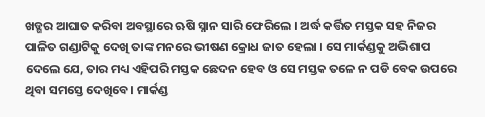ଖଡ୍ଗର ଆଘାତ କରିବା ଅବସ୍ଥାରେ ଋଷି ସ୍ନାନ ସାରି ଫେରିଲେ । ଅର୍ଦ୍ଧ କର୍ତ୍ତିତ ମସ୍ତକ ସହ ନିଜର ପାଳିତ ଗଣ୍ଡାଟିକୁ ଦେଖି ତାଙ୍କ ମନରେ ଭୀଷଣ କ୍ରୋଧ ଜାତ ହେଲା । ସେ ମାର୍କଣ୍ଡକୁ ଅଭିଶାପ ଦେଲେ ଯେ, ତାର ମଧ୍ୟ ଏହିପରି ମସ୍ତକ ଛେଦନ ହେବ ଓ ସେ ମସ୍ତକ ତଳେ ନ ପଡି ବେକ ଉପରେ ଥିବା ସମସ୍ତେ ଦେଖିବେ। ମାର୍କଣ୍ଡ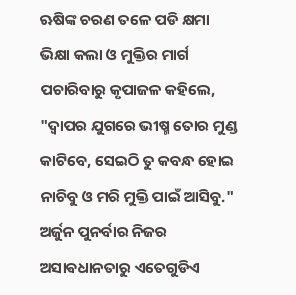ଋଷିଙ୍କ ଚରଣ ତଳେ ପଡି କ୍ଷମା ଭିକ୍ଷା କଲା ଓ ମୁକ୍ତିର ମାର୍ଗ ପଚାରିବାରୁ କୃପାଜଳ କହିଲେ, "ଦ୍ୱାପର ଯୁଗରେ ଭୀଷ୍ମ ତୋର ମୁଣ୍ଡ କାଟିବେ, ସେଇଠି ତୁ କବନ୍ଧ ହୋଇ ନାଚିବୁ ଓ ମରି ମୁକ୍ତି ପାଇଁ ଆସିବୁ." ଅର୍ଜୁନ ପୁନର୍ବାର ନିଜର ଅସାଵଧାନତାରୁ ଏତେଗୁଡିଏ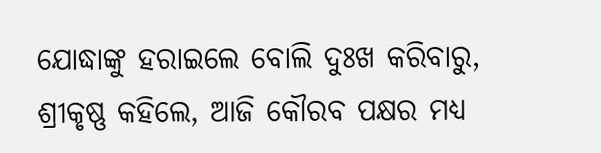ଯୋଦ୍ଧାଙ୍କୁ ହରାଇଲେ ବୋଲି ଦୁଃଖ କରିବାରୁ, ଶ୍ରୀକୃଷ୍ଣ କହିଲେ, ଆଜି କୌରବ ପକ୍ଷର ମଧ୍ୟ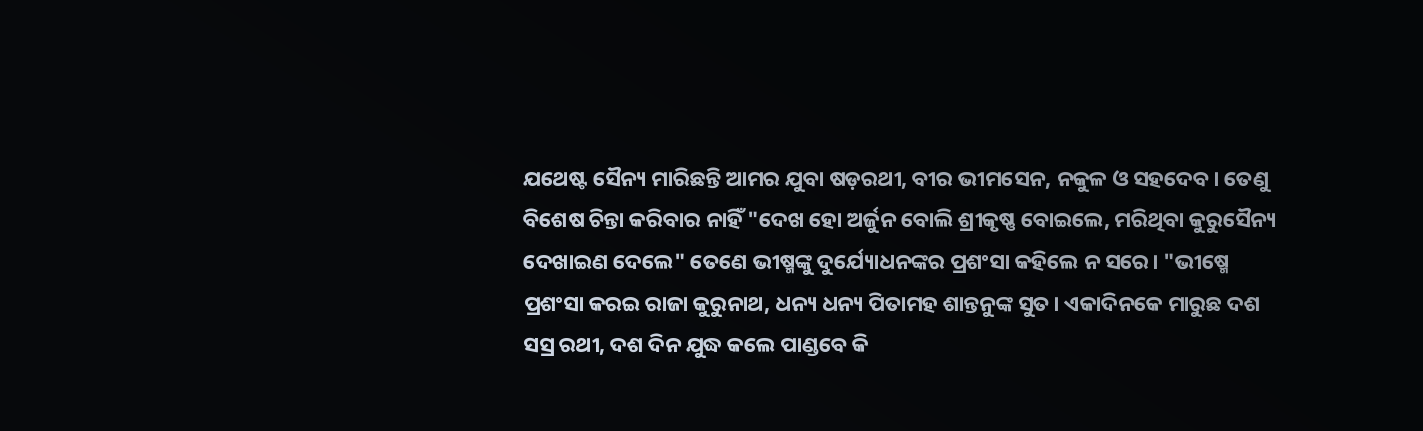ଯଥେଷ୍ଟ ସୈନ୍ୟ ମାରିଛନ୍ତି ଆମର ଯୁବା ଷଡ଼ରଥୀ, ବୀର ଭୀମସେନ, ନକୁଳ ଓ ସହଦେବ। ତେଣୁ ବିଶେଷ ଚିନ୍ତା କରିବାର ନାହିଁ "ଦେଖ ହୋ ଅର୍ଜୁନ ବୋଲି ଶ୍ରୀକୃଷ୍ଣ ବୋଇଲେ, ମରିଥିବା କୁରୁସୈନ୍ୟ ଦେଖାଇଣ ଦେଲେ" ତେଣେ ଭୀଷ୍ମଙ୍କୁ ଦୁର୍ଯ୍ୟୋଧନଙ୍କର ପ୍ରଶଂସା କହିଲେ ନ ସରେ। "ଭୀଷ୍ମେ ପ୍ରଶଂସା କରଇ ରାଜା କୁରୁନାଥ, ଧନ୍ୟ ଧନ୍ୟ ପିତାମହ ଶାନ୍ତନୁଙ୍କ ସୁତ। ଏକାଦିନକେ ମାରୁଛ ଦଶ ସସ୍ର ରଥୀ, ଦଶ ଦିନ ଯୁଦ୍ଧ କଲେ ପାଣ୍ଡବେ କି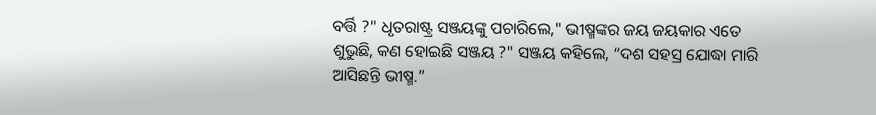ବର୍ତ୍ତି ?" ଧୃତରାଷ୍ଟ୍ର ସଞ୍ଜୟଙ୍କୁ ପଚାରିଲେ," ଭୀଷ୍ମଙ୍କର ଜୟ ଜୟକାର ଏତେ ଶୁଭୁଛି, କଣ ହୋଇଛି ସଞ୍ଜୟ ?" ସଞ୍ଜୟ କହିଲେ, “ଦଶ ସହସ୍ର ଯୋଦ୍ଧା ମାରି ଆସିଛନ୍ତି ଭୀଷ୍ମ.”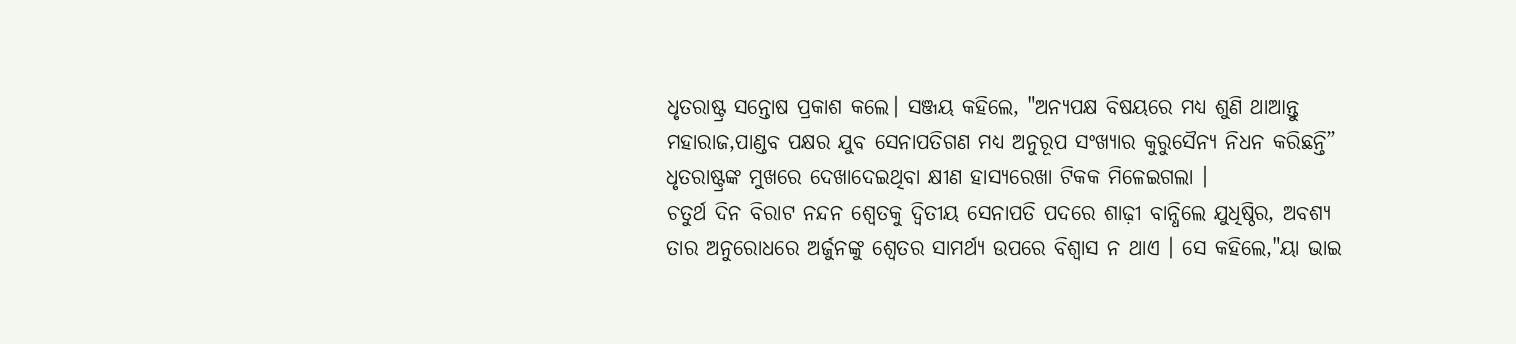ଧୃତରାଷ୍ଟ୍ର ସନ୍ତୋଷ ପ୍ରକାଶ କଲେ। ସଞ୍ଜୟ କହିଲେ, "ଅନ୍ୟପକ୍ଷ ବିଷୟରେ ମଧ୍ୟ ଶୁଣି ଥାଆନ୍ତୁ ମହାରାଜ,ପାଣ୍ଡବ ପକ୍ଷର ଯୁବ ସେନାପତିଗଣ ମଧ୍ୟ ଅନୁରୂପ ସଂଖ୍ୟାର କୁରୁସୈନ୍ୟ ନିଧନ କରିଛନ୍ତି” ଧୃତରାଷ୍ଟ୍ରଙ୍କ ମୁଖରେ ଦେଖାଦେଇଥିବା କ୍ଷୀଣ ହାସ୍ୟରେଖା ଟିକକ ମିଳେଇଗଲା ।
ଚତୁର୍ଥ ଦିନ ବିରାଟ ନନ୍ଦନ ଶ୍ୱେତକୁ ଦ୍ଵିତୀୟ ସେନାପତି ପଦରେ ଶାଢ଼ୀ ବାନ୍ଧିଲେ ଯୁଧିଷ୍ଠିର, ଅବଶ୍ୟ ତାର ଅନୁରୋଧରେ ଅର୍ଜୁନଙ୍କୁ ଶ୍ୱେତର ସାମର୍ଥ୍ୟ ଉପରେ ବିଶ୍ୱାସ ନ ଥାଏ । ସେ କହିଲେ,"ୟା ଭାଇ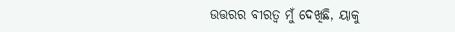ଉତ୍ତରର ବୀରତ୍ୱ ମୁଁ ଦେଖିଛି, ୟାକୁ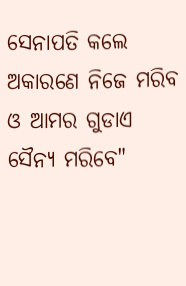ସେନାପତି କଲେ ଅକାରଣେ ନିଜେ ମରିବ ଓ ଆମର ଗୁଡାଏ ସୈନ୍ୟ ମରିବେ"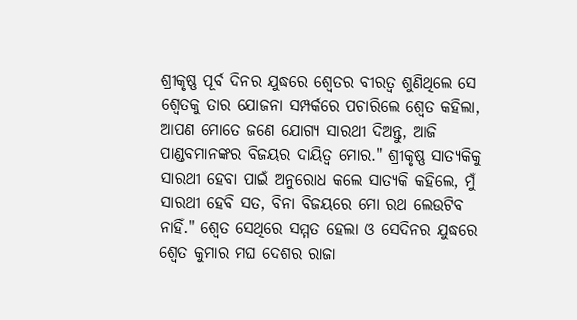ଶ୍ରୀକୃଷ୍ଣ ପୂର୍ବ ଦିନର ଯୁଦ୍ଧରେ ଶ୍ୱେତର ବୀରତ୍ୱ ଶୁଣିଥିଲେ ସେ ଶ୍ଵେତକୁ ତାର ଯୋଜନା ସମ୍ପର୍କରେ ପଚାରିଲେ ଶ୍ୱେତ କହିଲା, ଆପଣ ମୋତେ ଜଣେ ଯୋଗ୍ୟ ସାରଥୀ ଦିଅନ୍ତୁ, ଆଜି ପାଣ୍ଡବମାନଙ୍କର ବିଜୟର ଦାୟିତ୍ୱ ମୋର." ଶ୍ରୀକୃଷ୍ଣ ସାତ୍ୟକିକୁ ସାରଥୀ ହେବା ପାଇଁ ଅନୁରୋଧ କଲେ ସାତ୍ୟକି କହିଲେ, ମୁଁ ସାରଥୀ ହେବି ସତ, ବିନା ବିଜୟରେ ମୋ ରଥ ଲେଉଟିବ ନାହିଁ." ଶ୍ୱେତ ସେଥିରେ ସମ୍ମତ ହେଲା ଓ ସେଦିନର ଯୁଦ୍ଧରେ ଶ୍ୱେତ କୁମାର ମଘ ଦେଶର ରାଜା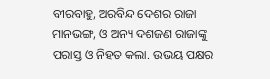ବୀରବାହୁ, ଅରବିନ୍ଦ ଦେଶର ରାଜା ମାନଭଙ୍ଗ, ଓ ଅନ୍ୟ ଦଶଜଣ ରାଜାଙ୍କୁ ପରାସ୍ତ ଓ ନିହତ କଲା. ଉଭୟ ପକ୍ଷର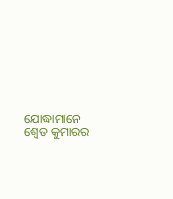ଯୋଦ୍ଧାମାନେ ଶ୍ୱେତ କୁମାରର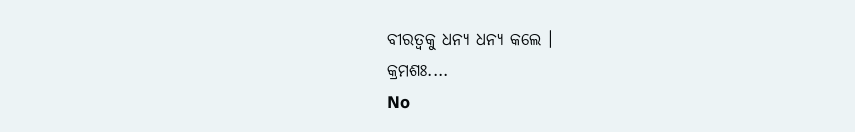ବୀରତ୍ୱକୁ ଧନ୍ୟ ଧନ୍ୟ କଲେ ।
କ୍ରମଶଃ....
No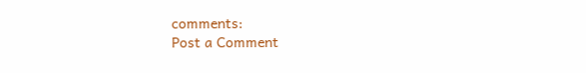comments:
Post a Comment